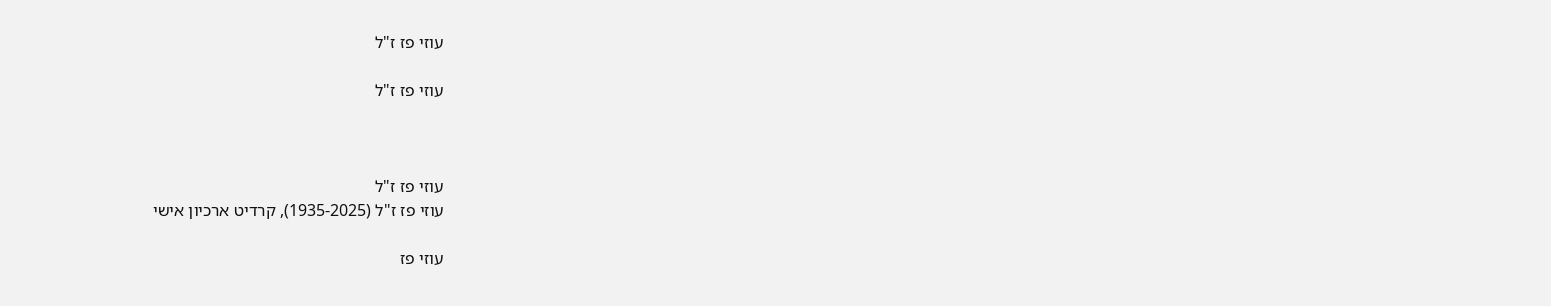עוזי פז ז"ל

עוזי פז ז"ל



עוזי פז ז"ל
עוזי פז ז"ל (1935-2025), קרדיט ארכיון אישי

עוזי פז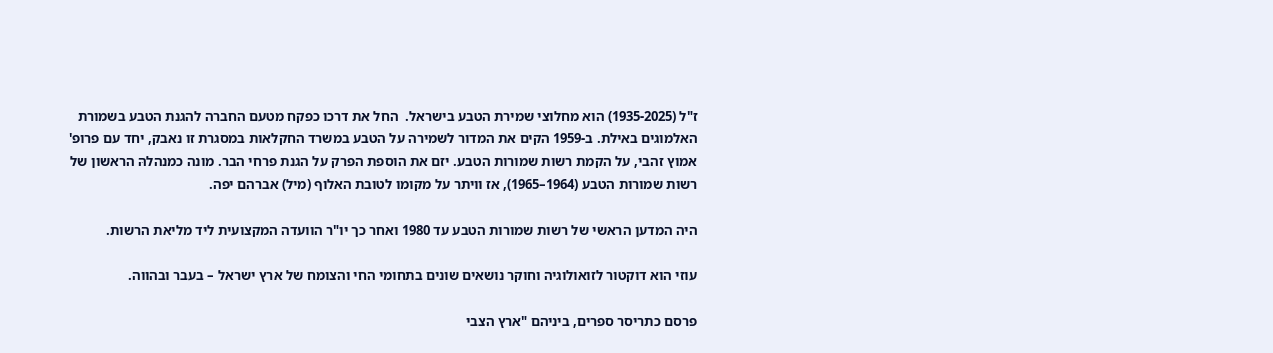ז"ל (1935-2025) הוא מחלוצי שמירת הטבע בישראל.  החל את דרכו כפקח מטעם החברה להגנת הטבע בשמורת האלמוגים באילת. ב-1959 הקים את המדור לשמירה על הטבע במשרד החקלאות במסגרת זו נאבק, יחד עם פרופ' אמוץ זהבי, על הקמת רשות שמורות הטבע. יזם את הוספת הפרק על הגנת פרחי הבר. מונה כמנהלהּ הראשון של רשות שמורות הטבע (1964–1965), אז וויתר על מקומו לטובת האלוף (מיל) אברהם יפה.

היה המדען הראשי של רשות שמורות הטבע עד 1980 ואחר כך יו"ר הוועדה המקצועית ליד מליאת הרשות.

עוזי הוא דוקטור לזואולוגיה וחוקר נושאים שונים בתחומי החי והצומח של ארץ ישראל – בעבר ובהווה.

פרסם כתריסר ספרים, ביניהם "ארץ הצבי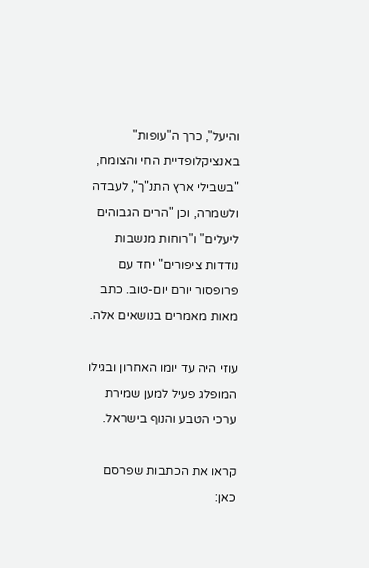והיעל", כרך ה"עופות" באנציקלופדיית החי והצומח, "בשבילי ארץ התנ"ך", לעבדה ולשמרה, וכן "הרים הגבוהים ליעלים" ו"רוחות מנשבות נודדות ציפורים" יחד עם פרופסור יורם יום-טוב. כתב מאות מאמרים בנושאים אלה.

עוזי היה עד יומו האחרון ובגילו המופלג פעיל למען שמירת ערכי הטבע והנוף בישראל.

קראו את הכתבות שפרסם כאן: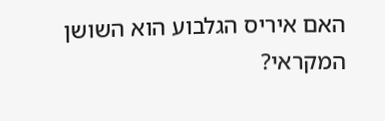האם איריס הגלבוע הוא השושן המקראי?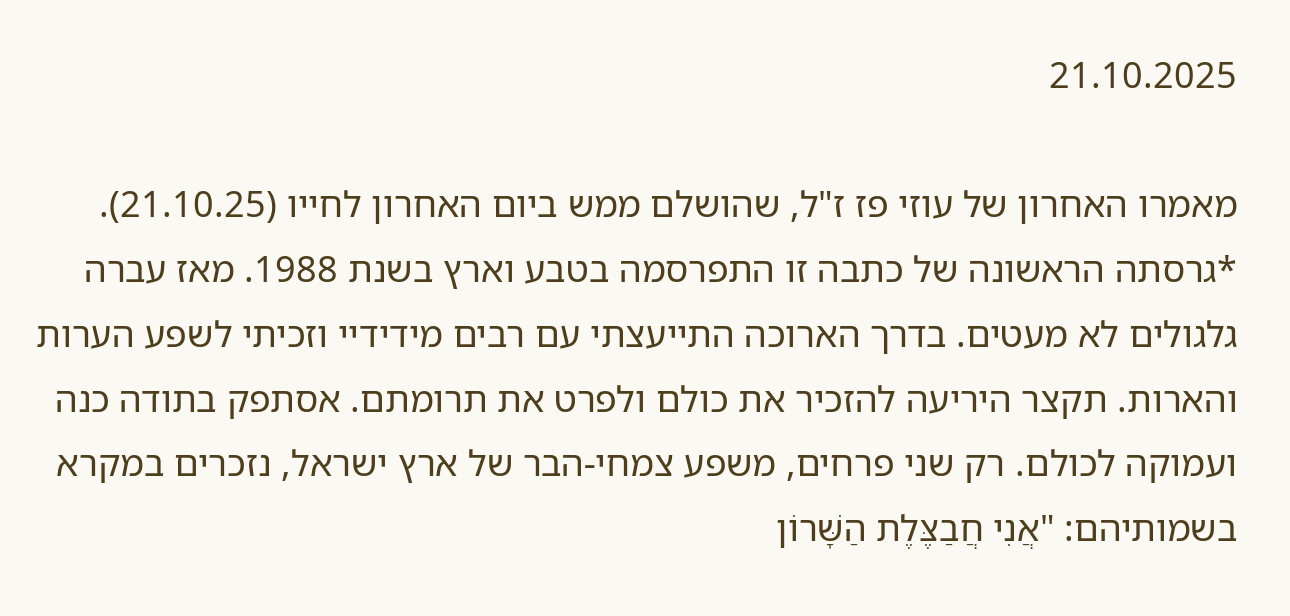21.10.2025

מאמרו האחרון של עוזי פז ז"ל, שהושלם ממש ביום האחרון לחייו (21.10.25). *גרסתה הראשונה של כתבה זו התפרסמה בטבע וארץ בשנת 1988. מאז עברה גלגולים לא מעטים. בדרך הארוכה התייעצתי עם רבים מידידיי וזכיתי לשפע הערות והארות. תקצר היריעה להזכיר את כולם ולפרט את תרומתם. אסתפק בתודה כנה ועמוקה לכולם. רק שני פרחים, משפע צמחי-הבר של ארץ ישראל, נזכרים במקרא בשמותיהם: "אֲנִי חֲבַצֶּלֶת הַשָּׁרוֹן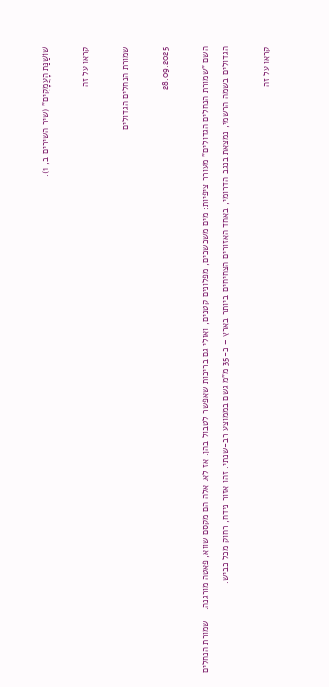שׁוֹשַׁנַּת הָעֲמָקִים" (שיר השירים ב, 1).

קראו על זה

שמורת הנחלים הגדולים

28.09.2025

השם "שמורת הנחלים הגדולים" מעורר ציפיות: מים משכשכים, מפלונים קטנים, ואולי גם בריכות שאפשר לטבול בהן. אז לא. אלה הם מקסם שווא, פאטה מורגנה.    שמורת הנחלים הגדולים בשמה הרשמי, נמצאת בנגב הדרומי, באחד האזורים הצחיחים ביותר בארץ – כ-35 מ"מ גשם בממוצע רב-שנתי. זהו אזור נידח, רחוק מכל כביש.

קראו על זה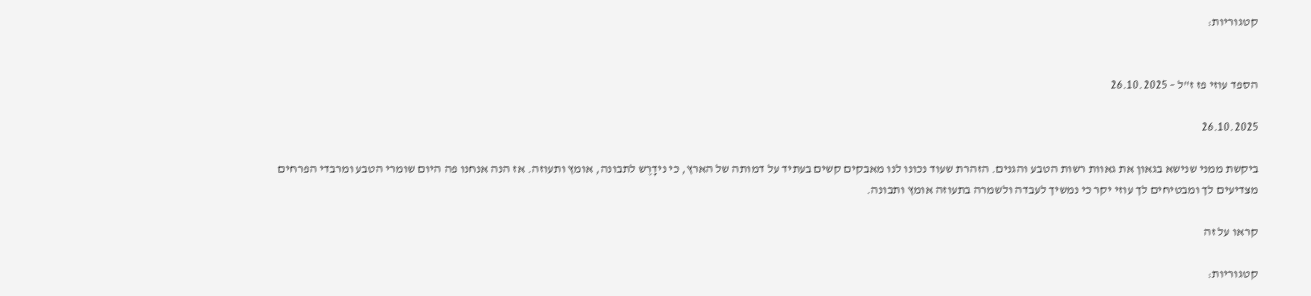קטגוריות:


הספד עוזי פז ז"ל – 26.10.2025

26.10.2025

ביקשת ממני שנישא בגאון את גאוות רשות הטבע והגנים. הזהרת שעוד נכונו לנו מאבקים קשים בעתיד על דמותה של הארץ, כי נידָרֶש לתבונה, אומץ ותעוזה. אז הנה אנחנו פה היום שומרי הטבע ומרבדי הפרחים מצדיעים לך ומבטיחים לך עוזי יקר כי נמשיך לעבדה ולשמרה בתעוזה אומץ ותבונה.

קראו על זה

קטגוריות: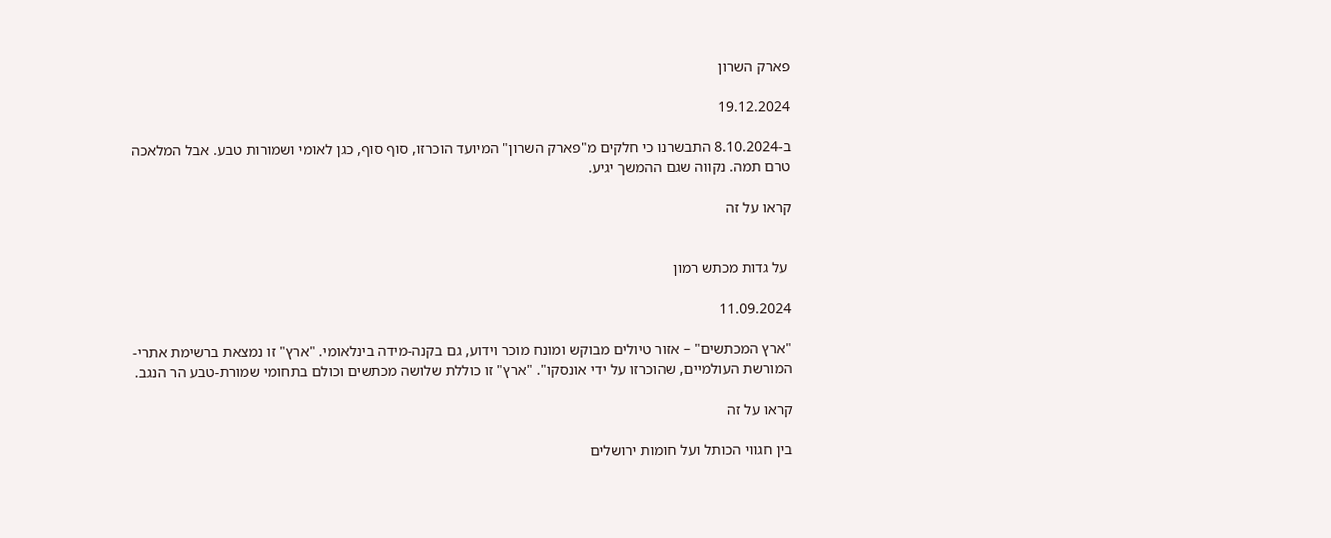פארק השרון

19.12.2024

ב-8.10.2024 התבשרנו כי חלקים מ"פארק השרון" המיועד הוכרזו, סוף סוף, כגן לאומי ושמורות טבע. אבל המלאכה טרם תמה. נקווה שגם ההמשך יגיע.

קראו על זה


 על גדות מכתש רמון

11.09.2024

"ארץ המכתשים" – אזור טיולים מבוקש ומונח מוכר וידוע, גם בקנה-מידה בינלאומי. "ארץ" זו נמצאת ברשימת אתרי-המורשת העולמיים, שהוכרזו על ידי אונסקו". "ארץ" זו כוללת שלושה מכתשים וכולם בתחומי שמורת-טבע הר הנגב.

קראו על זה

בין חגווי הכותל ועל חומות ירושלים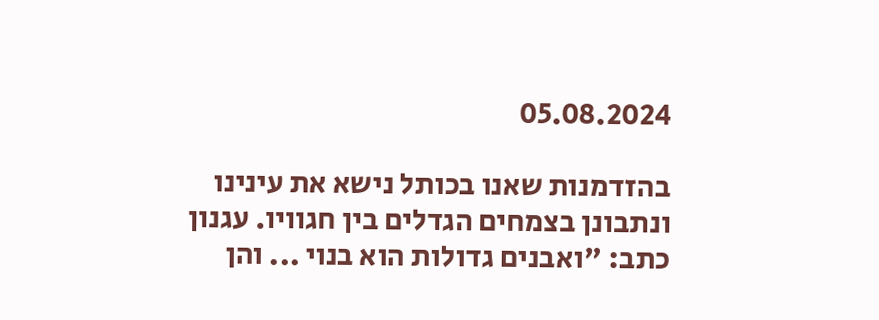05.08.2024

בהזדמנות שאנו בכותל נישא את עינינו ונתבונן בצמחים הגדלים בין חגוויו. עגנון כתב: "ואבנים גדולות הוא בנוי ... והן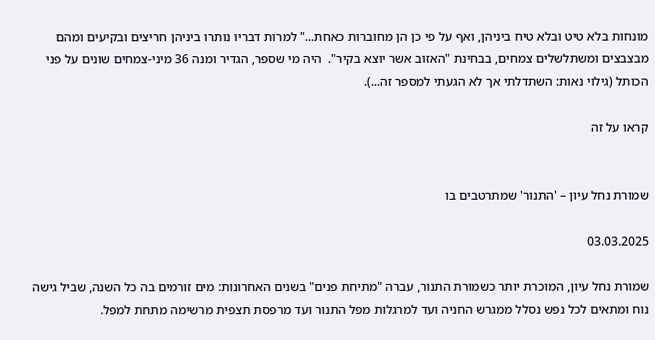מונחות בלא טיט ובלא טיח ביניהן, ואף על פי כן הן מחוברות כאחת..." למרות דבריו נותרו ביניהן חריצים ובקיעים ומהם מבצבצים ומשתלשלים צמחים, בבחינת "האזוב אשר יוצא בקיר".  היה מי שספר, הגדיר ומנה 36 מיני-צמחים שונים על פני הכותל (גילוי נאות: השתדלתי אך לא הגעתי למספר זה...).

קראו על זה


שמורת נחל עיון – 'התנור' שמתרטבים בו

03.03.2025

שמורת נחל עיון, המוכרת יותר כשמורת התנור, עברה "מתיחת פנים" בשנים האחרונות: מים זורמים בה כל השנה, שביל גישה נוח ומתאים לכל נפש נסלל ממגרש החניה ועד למרגלות מפל התנור ועד מרפסת תצפית מרשימה מתחת למפל.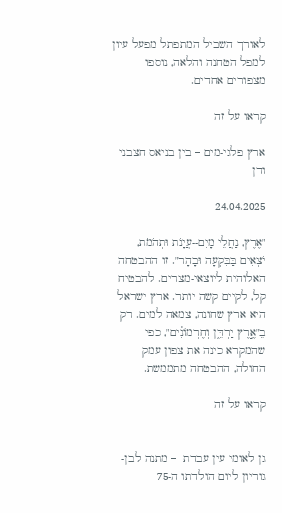לאורך השביל המתפתל מפעל עיון למפל הטחנה והלאה, נוספו מצפורים אחדים.

קראו על זה

ארץ פלגי-מים – בין בניאס חצבני ודן

24.04.2025

"אֶרֶץ, נַחֲלֵי מָיִם--עֲיָנֹת וּתְהֹמֹת, יֹצְאִים בַּבִּקְעָה וּבָהָר". זו ההבטחה האלוהית ליוצאי-מצרים. להבטיח קל, לקיים קשה יותר. ארץ ישראל היא ארץ שחונה, צמאה למים. רק בֵ"אֶ֣רֶץ יַרְדֵּ֑ן וְחֶרְמוֹנִ֗ים", כפי שהמקרא כינה את צפון עמק החולה, ההבטחה מתממשת.

קראו על זה


גן לאומי עין עבדת  – מתנה לבן-גוריון ליום הולדתו ה-75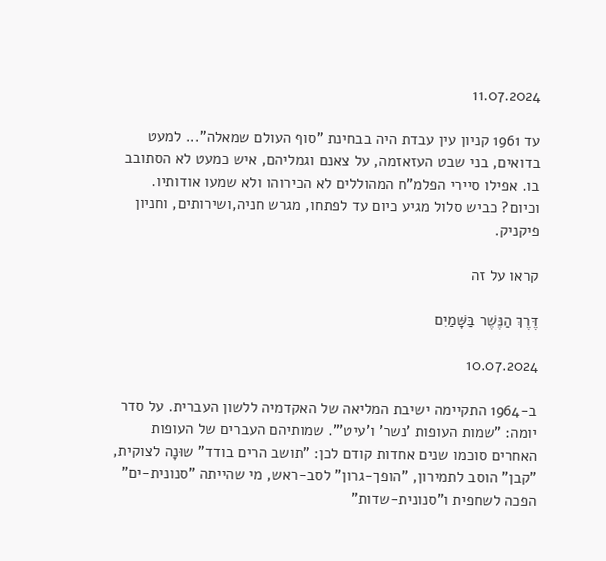11.07.2024

עד 1961 קניון עין עבדת היה בבחינת "סוף העולם שמאלה"... למעט בדואים, בני שבט העזאזמה, על צאנם וגמליהם, איש כמעט לא הסתובב בו. אפילו סיירי הפלמ"ח המהוללים לא הכירוהו ולא שמעו אודותיו. וכיום? כביש סלול מגיע כיום עד לפתחו, מגרש חניה,ושירותים, וחניון פיקניק.

קראו על זה

דֶּרֶךְ הַנֶּשֶׁר בַּשָּׁמַיִם

10.07.2024

ב-1964 התקיימה ישיבת המליאה של האקדמיה ללשון העברית. על סדר יומה: "שמות העופות 'נשר' ו'עיט'". שמותיהם העברים של העופות האחרים סוכמו שנים אחדות קודם לכן: "תושב הרים בודד" שוּנָה לצוקית, "קבן" הוסב לתמירון, "הופך-גרון" לסב-ראש, מי שהייתה "סנונית-ים" הפכה לשחפית ו"סנונית-שדות"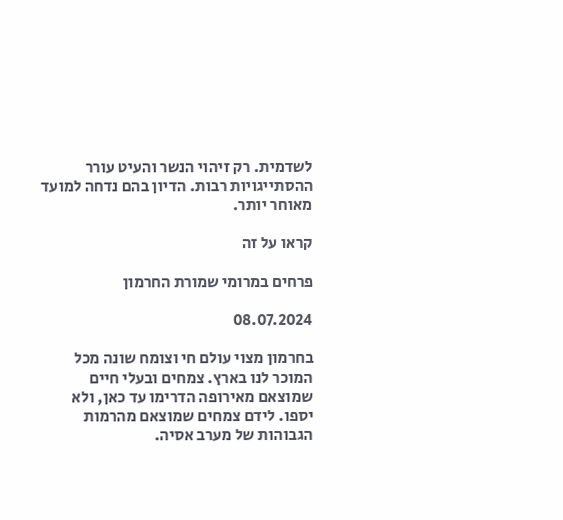לשדמית. רק זיהוי הנשר והעיט עורר ההסתייגויות רבות. הדיון בהם נדחה למועד מאוחר יותר.

קראו על זה

פרחים במרומי שמורת החרמון

08.07.2024

בחרמון מצוי עולם חי וצומח שונה מכל המוכר לנו בארץ. צמחים ובעלי חיים שמוצאם מאירופה הדרימו עד כאן, ולא יספו. לידם צמחים שמוצאם מהרמות הגבוהות של מערב אסיה.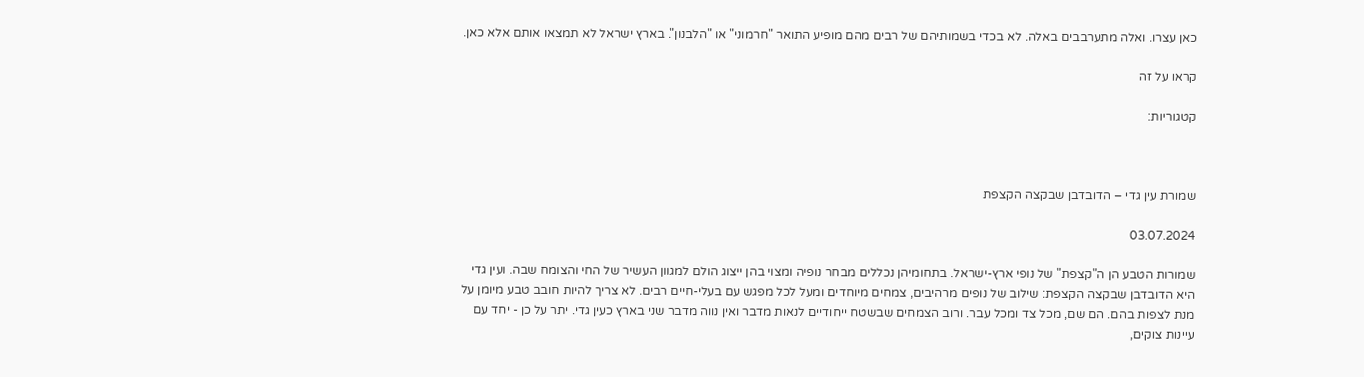כאן עצרו. ואלה מתערבבים באלה. לא בכדי בשמותיהם של רבים מהם מופיע התואר "חרמוני" או "הלבנון". בארץ ישראל לא תמצאו אותם אלא כאן.

קראו על זה

קטגוריות:



שמורת עין גדי – הדובדבן שבקצה הקצפת

03.07.2024

שמורות הטבע הן ה"קצפת" של נופי ארץ-ישראל. בתחומיהן נכללים מבחר נופיה ומצוי בהן ייצוג הולם למגוון העשיר של החי והצומח שבה. ועין גדי היא הדובדבן שבקצה הקצפת: שילוב של נופים מרהיבים, צמחים מיוחדים ומעל לכל מפגש עם בעלי-חיים רבים. לא צריך להיות חובב טבע מיומן על מנת לצפות בהם. הם שם, מכל צד ומכל עבר. ורוב הצמחים שבשטח ייחודיים לנאות מדבר ואין נווה מדבר שני בארץ כעין גדי. יתר על כן - יחד עם עיינות צוקים,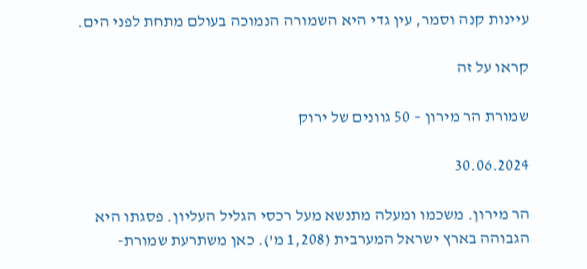עיינות קנה וסמר, עין גדי היא השמורה הנמוכה בעולם מתחת לפני הים.

קראו על זה

שמורת הר מירון – 50 גוונים של ירוק

30.06.2024

הר מירון. משכמו ומעלה מתנשא מעל רכסי הגליל העליון. פסגתו היא הגבוהה בארץ ישראל המערבית (1,208 מ'). כאן משתרעת שמורת-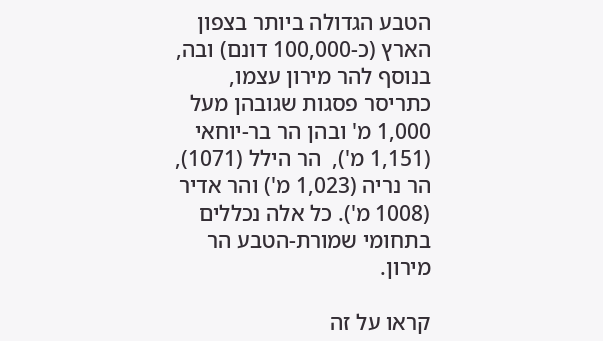הטבע הגדולה ביותר בצפון הארץ (כ-100,000 דונם) ובה, בנוסף להר מירון עצמו, כתריסר פסגות שגובהן מעל 1,000 מ' ובהן הר בר-יוחאי (1,151 מ'),  הר הילל (1071), הר נריה (1,023 מ') והר אדיר (1008 מ'). כל אלה נכללים בתחומי שמורת-הטבע הר מירון.

קראו על זה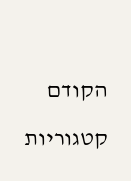הקודם

קטגוריות